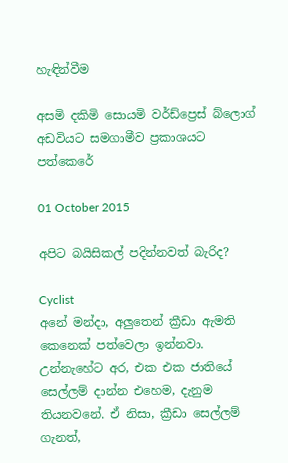හැඳින්වීම

අසමි දකිමි සොයමි වර්ඩ්ප්‍රෙස් බ්ලොග් අඩවියට සමගාමීව ප්‍රකාශයට පත්කෙරේ

01 October 2015

අපිට බයිසිකල් පදින්නවත් බැරිද?

Cyclist
අනේ මන්දා, අලුතෙන් ක්‍රීඩා ඇමති කෙනෙක් පත්වෙලා ඉන්නවා. උන්නැහේට අර, එක එක ජාතියේ සෙල්ලම් දාන්න එහෙම, දැනුම තියනවනේ. ඒ නිසා, ක්‍රීඩා සෙල්ලම් ගැනත්,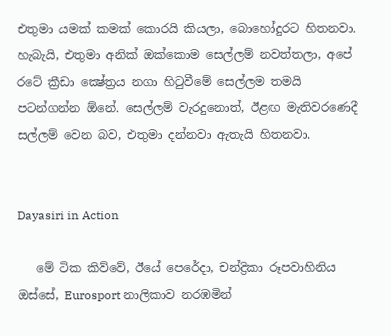එතුමා යමක් කමක් කොරයි කියලා, බොහෝදුරට හිතනවා. හැබැයි, එතුමා අනික් ඔක්කොම සෙල්ලම් නවත්තලා, අපේ රටේ ක්‍රීඩා ක්‍ෂේත්‍රය නගා හිටුවීමේ සෙල්ලම තමයි පටන්ගන්න ඕනේ. සෙල්ලම් වැරදුනොත්, ඊළඟ මැතිවරණෙදී සල්ලම් වෙන බව, එතුමා දන්නවා ඇතැයි හිතනවා.


Dayasiri in Action

   මේ ටික කිව්වේ, ඊයේ පෙරේදා, චන්ද්‍රිකා රූපවාහිනිය ඔස්සේ, Eurosport නාලිකාව නරඹමින්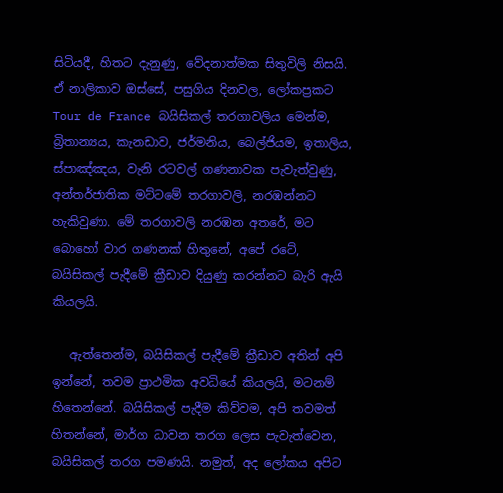සිටියදී, හිතට දැනුණු, වේදනාත්මක සිතුවිලි නිසයි. ඒ නාලිකාව ඔස්සේ, පසුගිය දිනවල, ලෝකප්‍රකට Tour de France බයිසිකල් තරගාවලිය මෙන්ම, බ්‍රිතාන්‍යය, කැනඩාව, ජර්මනිය, බෙල්ජියම, ඉතාලිය, ස්පාඤ්ඤය, වැනි රටවල් ගණනාවක පැවැත්වුණු, අන්තර්ජාතික මට්ටමේ තරගාවලි, නරඹන්නට හැකිවුණා. මේ තරගාවලි නරඹන අතරේ, මට බොහෝ වාර ගණනක් හිතුනේ, අපේ රටේ, බයිසිකල් පැදීමේ ක්‍රීඩාව දියුණු කරන්නට බැරි ඇයි කියලයි.

   ඇත්තෙන්ම, බයිසිකල් පැදීමේ ක්‍රීඩාව අතින් අපි ඉන්නේ, තවම ප්‍රාථමික අවධියේ කියලයි, මටනම් හිතෙන්නේ. බයිසිකල් පැදීම කිව්වම, අපි තවමත් හිතන්නේ, මාර්ග ධාවන තරග ලෙස පැවැත්වෙන, බයිසිකල් තරග පමණයි. නමුත්, අද ලෝකය අපිට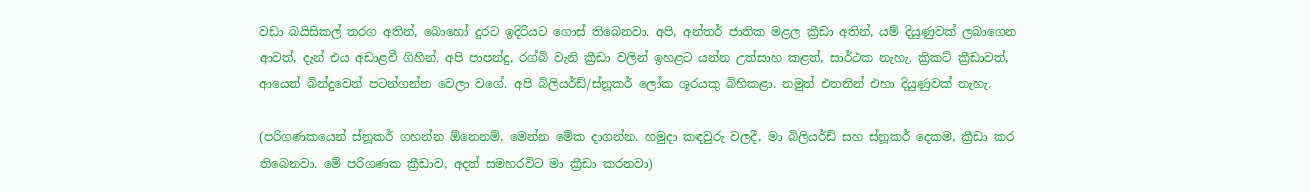වඩා බයිසිකල් තරග අතින්, බොහෝ දුරට ඉදිරියට ගොස් තිබෙනවා. අපි, අන්තර් ජාතික මළල ක්‍රීඩා අතින්, යම් දියුණුවක් ලබාගෙන ආවත්, දැන් එය අඩාළවී ගිහින්. අපි පාපන්දු, රග්බි වැනි ක්‍රීඩා වලින් ඉහළට යන්න උත්සාහ කළත්, සාර්ථක නැහැ. ක්‍රිකට් ක්‍රීඩාවත්, ආයෙත් බින්දුවෙන් පටන්ගන්න වෙලා වගේ. අපි බිලියර්ඩ්/ස්නූකර් ලෝක ශූරයකු බිහිකළා. නමුත් එතනින් එහා දියුණුවක් නැහැ.

(පරිගණකයෙන් ස්නූකර් ගහන්න ඕනෙනම්, මෙන්න මේක දාගන්න. හමුදා කඳවුරු වලදී, මා බිලියර්ඩ් සහ ස්නූකර් දෙකම, ක්‍රීඩා කර තිබෙනවා. මේ පරිගණක ක්‍රීඩාව, අදත් සමහරවිට මා ක්‍රීඩා කරනවා)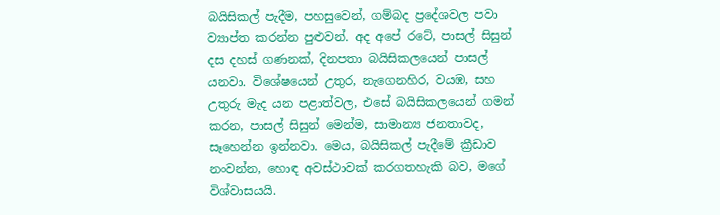බයිසිකල් පැදීම, පහසුවෙන්, ගම්බද ප්‍රදේශවල පවා ව්‍යාප්ත කරන්න පුළුවන්. අද අපේ රටේ, පාසල් සිසුන් දස දහස් ගණනක්, දිනපතා බයිසිකලයෙන් පාසල් යනවා. විශේෂයෙන් උතුර, නැගෙනහිර, වයඹ, සහ උතුරු මැද යන පළාත්වල, එසේ බයිසිකලයෙන් ගමන් කරන, පාසල් සිසුන් මෙන්ම, සාමාන්‍ය ජනතාවද, සෑහෙන්න ඉන්නවා. මෙය, බයිසිකල් පැදීමේ ක්‍රීඩාව නංවන්න, හොඳ අවස්ථාවක් කරගතහැකි බව, මගේ විශ්වාසයයි.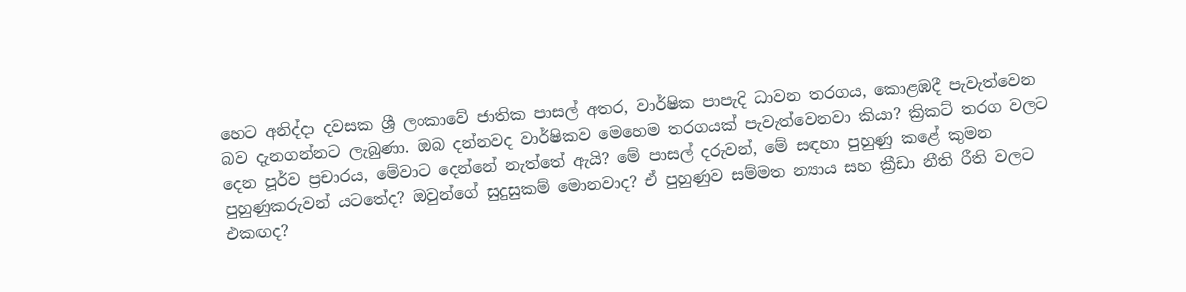හෙට අනිද්දා දවසක ශ්‍රී ලංකාවේ ජාතික පාසල් අතර, වාර්ෂික පාපැදි ධාවන තරගය, කොළඹදී පැවැත්වෙන බව දැනගන්නට ලැබුණා. ඔබ දන්නවද වාර්ෂිකව මෙහෙම තරගයක් පැවැත්වෙනවා කියා? ක්‍රිකට් තරග වලට දෙන පූර්ව ප්‍රචාරය, මේවාට දෙන්නේ නැත්තේ ඇයි? මේ පාසල් දරුවන්, මේ සඳහා පුහුණු කළේ කුමන පුහුණුකරුවන් යටතේද? ඔවුන්ගේ සුදුසුකම් මොනවාද? ඒ පුහුණුව සම්මත න්‍යාය සහ ක්‍රීඩා නීති රීති වලට එකඟද?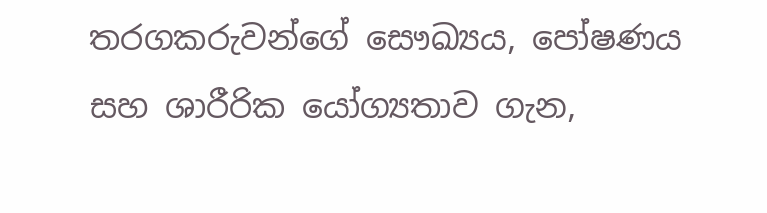තරගකරුවන්ගේ සෞඛ්‍යය, පෝෂණය සහ ශාරීරික යෝග්‍යතාව ගැන,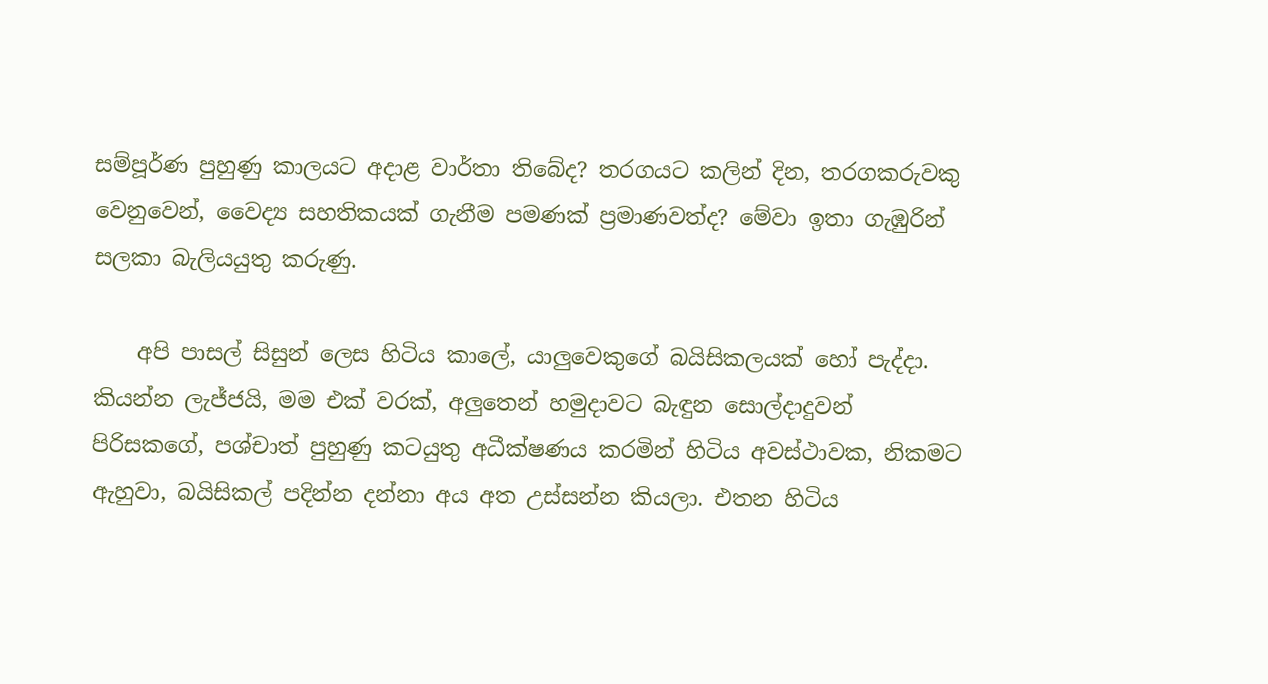සම්පූර්ණ පුහුණු කාලයට අදාළ වාර්තා තිබේද? තරගයට කලින් දින, තරගකරුවකු වෙනුවෙන්, වෛද්‍ය සහතිකයක් ගැනීම පමණක් ප්‍රමාණවත්ද? මේවා ඉතා ගැඹුරින් සලකා බැලියයුතු කරුණු.

    අපි පාසල් සිසුන් ලෙස හිටිය කාලේ, යාලුවෙකුගේ බයිසිකලයක් හෝ පැද්දා. කියන්න ලැජ්ජයි, මම එක් වරක්, අලුතෙන් හමුදාවට බැඳුන සොල්දාදුවන් පිරිසකගේ, පශ්චාත් පුහුණු කටයුතු අධීක්ෂණය කරමින් හිටිය අවස්ථාවක, නිකමට ඇහුවා, බයිසිකල් පදින්න දන්නා අය අත උස්සන්න කියලා. එතන හිටිය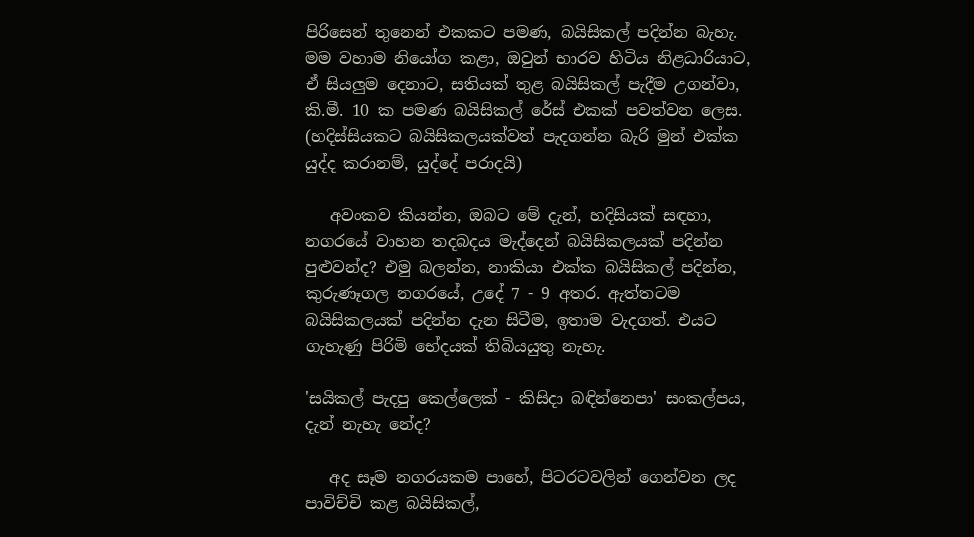පිරිසෙන් තුනෙන් එකකට පමණ, බයිසිකල් පදින්න බැහැ. මම වහාම නියෝග කළා, ඔවුන් භාරව හිටිය නිළධාරියාට, ඒ සියලුම දෙනාට, සතියක් තුළ බයිසිකල් පැදීම උගන්වා, කි.මී. 10 ක පමණ බයිසිකල් රේස් එකක් පවත්වන ලෙස. (හදිස්සියකට බයිසිකලයක්වත් පැදගන්න බැරි මුන් එක්ක යුද්ද කරානම්, යුද්දේ පරාදයි)

   අවංකව කියන්න, ඔබට මේ දැන්, හදිසියක් සඳහා, නගරයේ වාහන තදබදය මැද්දෙන් බයිසිකලයක් පදින්න පුළුවන්ද? එමු බලන්න, නාකියා එක්ක බයිසිකල් පදින්න, කුරුණෑගල නගරයේ, උදේ 7 - 9 අතර. ඇත්තටම බයිසිකලයක් පදින්න දැන සිටීම, ඉතාම වැදගත්. එයට ගැහැණු පිරිමි භේදයක් තිබියයුතු නැහැ.

'සයිකල් පැදපු කෙල්ලෙක් - කිසිදා බඳින්නෙපා' සංකල්පය, දැන් නැහැ නේද?

   අද සෑම නගරයකම පාහේ, පිටරටවලින් ගෙන්වන ලද පාවිච්චි කළ බයිසිකල්,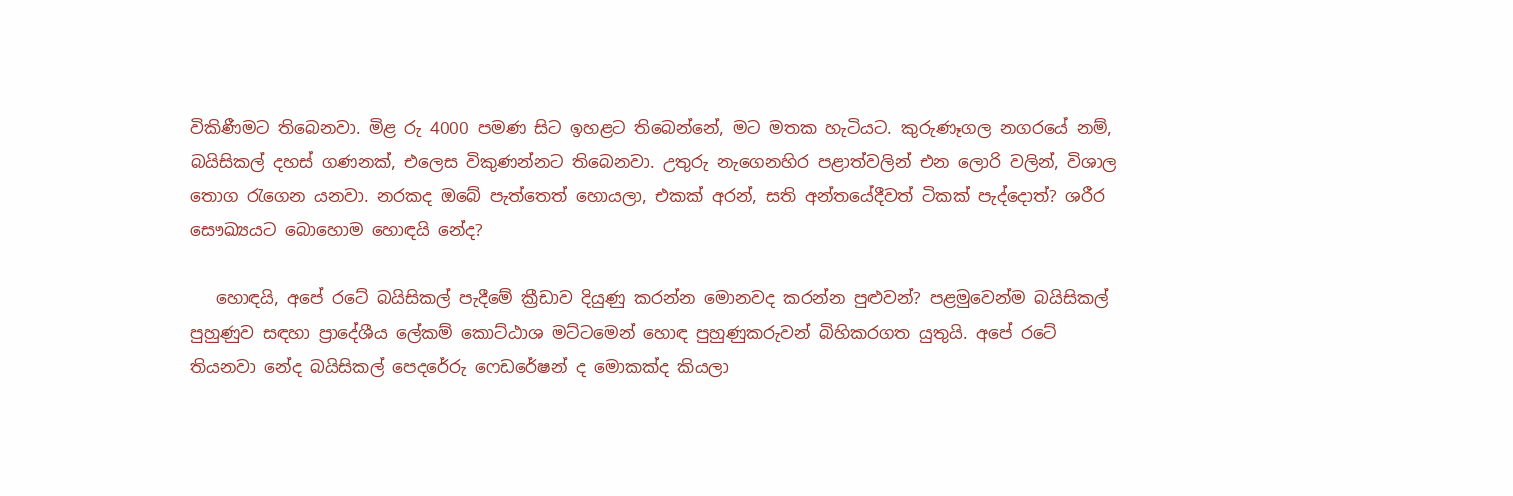විකිණීමට තිබෙනවා. මිළ රු 4000 පමණ සිට ඉහළට තිබෙන්නේ, මට මතක හැටියට. කුරුණෑගල නගරයේ නම්, බයිසිකල් දහස් ගණනක්, එලෙස විකුණන්නට තිබෙනවා. උතුරු නැගෙනහිර පළාත්වලින් එන ලොරි වලින්, විශාල තොග රැගෙන යනවා. නරකද ඔබේ පැත්තෙත් හොයලා, එකක් අරන්, සති අන්තයේදීවත් ටිකක් පැද්දොත්? ශරීර සෞඛ්‍යයට බොහොම හොඳයි නේද?

   හොඳයි, අපේ රටේ බයිසිකල් පැදීමේ ක්‍රීඩාව දියුණු කරන්න මොනවද කරන්න පුළුවන්? පළමුවෙන්ම බයිසිකල් පුහුණුව සඳහා ප්‍රාදේශීය ලේකම් කොට්ඨාශ මට්ටමෙන් හොඳ පුහුණුකරුවන් බිහිකරගත යුතුයි. අපේ රටේ තියනවා නේද බයිසිකල් පෙදරේරු ෆෙඩරේෂන් ද මොකක්ද කියලා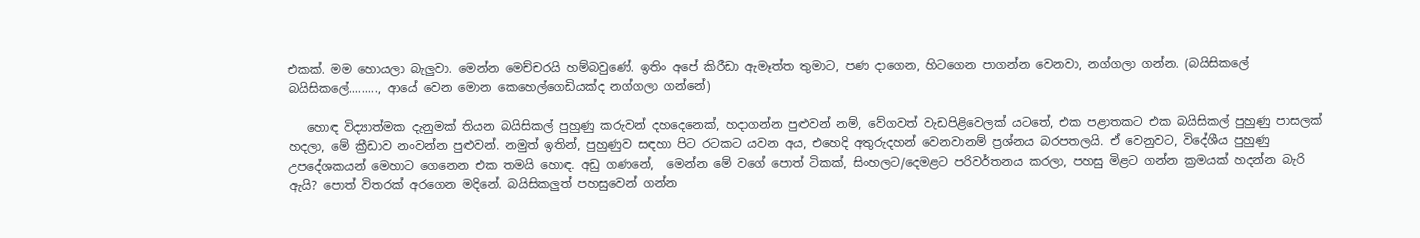එකක්. මම හොයලා බැලුවා. මෙන්න මෙච්චරයි හම්බවුණේ. ඉතිං අපේ කිරීඩා ඇමෑත්ත තුමාට, පණ දාගෙන, හිටගෙන පාගන්න වෙනවා, නග්ගලා ගන්න. (බයිසිකලේ බයිසිකලේ........., ආයේ වෙන මොන කෙහෙල්ගෙඩියක්ද නග්ගලා ගන්නේ)

   හොඳ විද්‍යාත්මක දැනුමක් තියන බයිසිකල් පුහුණු කරුවන් දහදෙනෙක්, හදාගන්න පුළුවන් නම්, වේගවත් වැඩපිළිවෙලක් යටතේ, එක පළාතකට එක බයිසිකල් පුහුණු පාසලක් හදලා, මේ ක්‍රීඩාව නංවන්න පුළුවන්. නමුත් ඉතින්, පුහුණුව සඳහා පිට රටකට යවන අය, එහෙදි අතුරුදහන් වෙනවානම් ප්‍රශ්නය බරපතලයි. ඒ වෙනුවට, විදේශීය පුහුණු උපදේශකයන් මෙහාට ගෙනෙන එක තමයි හොඳ. අඩු ගණනේ,  මෙන්න මේ වගේ පොත් ටිකක්, සිංහලට/දෙමළට පරිවර්තනය කරලා, පහසු මිළට ගන්න ක්‍රමයක් හදන්න බැරි ඇයි? පොත් විතරක් අරගෙන මදිනේ. බයිසිකලුත් පහසුවෙන් ගන්න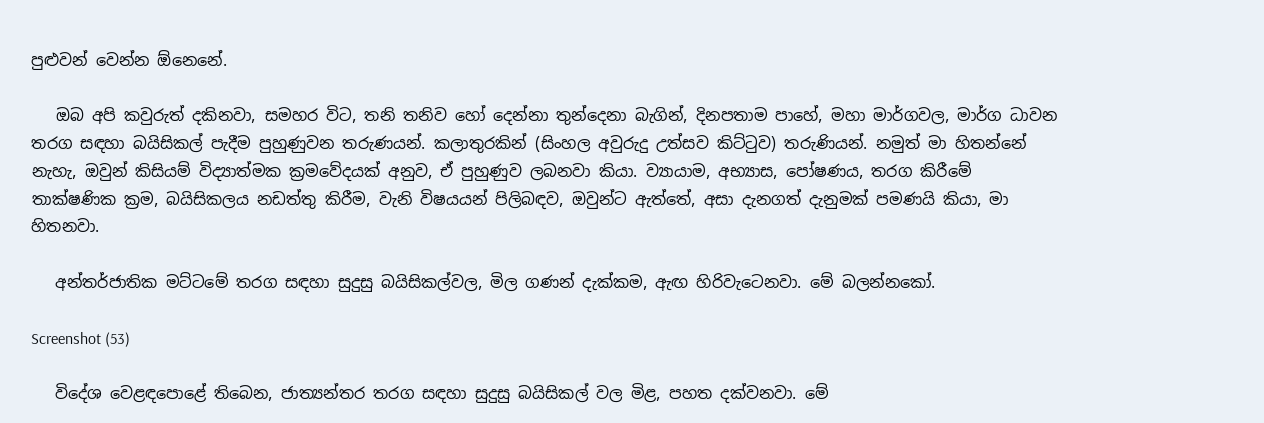පුළුවන් වෙන්න ඕනෙනේ.

   ඔබ අපි කවුරුත් දකිනවා, සමහර විට, තනි තනිව හෝ දෙන්නා තුන්දෙනා බැගින්, දිනපතාම පාහේ, මහා මාර්ගවල, මාර්ග ධාවන තරග සඳහා බයිසිකල් පැදීම පුහුණුවන තරුණයන්. කලාතුරකින් (සිංහල අවුරුදු උත්සව කිට්ටුව) තරුණියන්. නමුත් මා හිතන්නේ නැහැ, ඔවුන් කිසියම් විද්‍යාත්මක ක්‍රමවේදයක් අනුව, ඒ පුහුණුව ලබනවා කියා. ව්‍යායාම, අභ්‍යාස, පෝෂණය, තරග කිරීමේ තාක්ෂණික ක්‍රම, බයිසිකලය නඩත්තු කිරීම, වැනි විෂයයන් පිලිබඳව, ඔවුන්ට ඇත්තේ, අසා දැනගත් දැනුමක් පමණයි කියා, මා හිතනවා.

   අන්තර්ජාතික මට්ටමේ තරග සඳහා සුදුසු බයිසිකල්වල, මිල ගණන් දැක්කම, ඇඟ හිරිවැටෙනවා. මේ බලන්නකෝ.

Screenshot (53)

   විදේශ වෙළඳපොළේ තිබෙන, ජාත්‍යන්තර තරග සඳහා සුදුසු බයිසිකල් වල මිළ, පහත දක්වනවා. මේ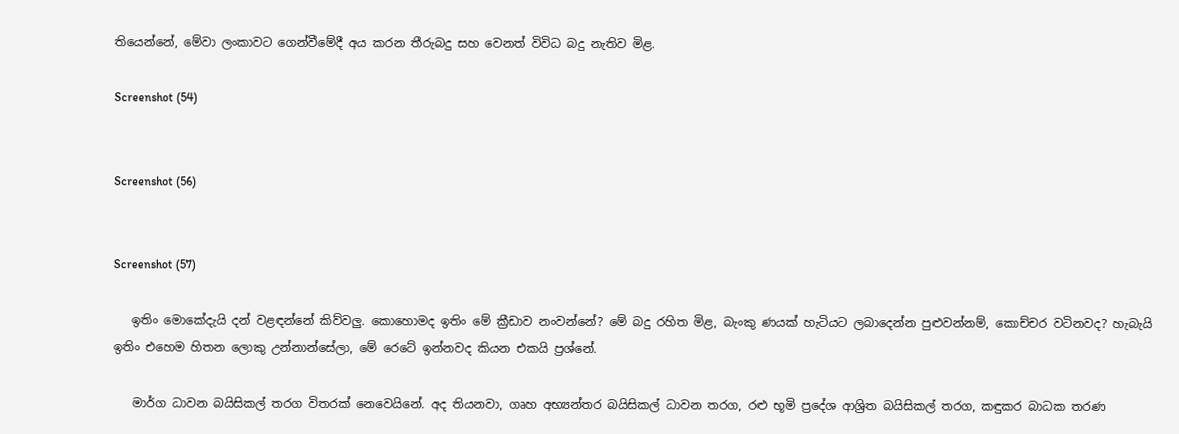තියෙන්නේ, මේවා ලංකාවට ගෙන්වීමේදී අය කරන තීරුබදු සහ වෙනත් විවිධ බදු නැතිව මිළ.

Screenshot (54)


Screenshot (56)


Screenshot (57)

   ඉතිං මොකේදැයි දන් වළඳන්නේ කිව්වලු. කොහොමද ඉතිං මේ ක්‍රීඩාව නංවන්නේ? මේ බදු රහිත මිළ, බැංකු ණයක් හැටියට ලබාදෙන්න පුළුවන්නම්, කොච්චර වටිනවද? හැබැයි ඉතිං එහෙම හිතන ලොකු උන්නාන්සේලා, මේ රෙටේ ඉන්නවද කියන එකයි ප්‍රශ්නේ.

   මාර්ග ධාවන බයිසිකල් තරග විතරක් නෙවෙයිනේ. අද තියනවා, ගෘහ අභ්‍යන්තර බයිසිකල් ධාවන තරග, රළු භූමි ප්‍රදේශ ආශ්‍රිත බයිසිකල් තරග, කඳුකර බාධක තරණ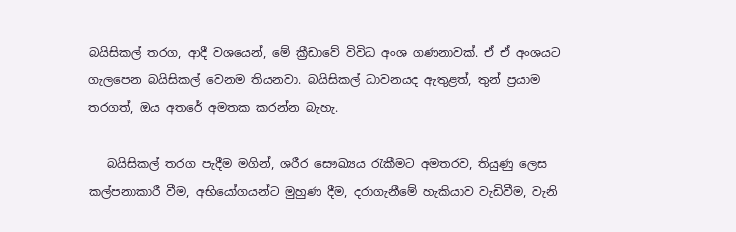බයිසිකල් තරග, ආදී වශයෙන්, මේ ක්‍රීඩාවේ විවිධ අංශ ගණනාවක්. ඒ ඒ අංශයට ගැලපෙන බයිසිකල් වෙනම තියනවා. බයිසිකල් ධාවනයද ඇතුළත්, තුන් ප්‍රයාම තරගත්, ඔය අතරේ අමතක කරන්න බැහැ.

   බයිසිකල් තරග පැදීම මගින්, ශරීර සෞඛ්‍යය රැකීමට අමතරව, තියුණු ලෙස කල්පනාකාරී වීම, අභියෝගයන්ට මුහුණ දීම, දරාගැනීමේ හැකියාව වැඩිවීම, වැනි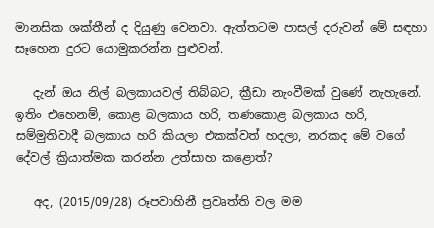මානසික ශක්තීන් ද දියුණු වෙනවා. ඇත්තටම පාසල් දරුවන් මේ සඳහා සෑහෙන දුරට යොමුකරන්න පුළුවන්.

   දැන් ඔය නිල් බලකායවල් තිබ්බට, ක්‍රීඩා නැංවීමක් වුණේ නැහැනේ. ඉතිං එහෙනම්, කොළ බලකාය හරි, තණකොළ බලකාය හරි, සම්මුතිවාදී බලකාය හරි කියලා එකක්වත් හදලා, නරකද මේ වගේ දේවල් ක්‍රියාත්මක කරන්න උත්සාහ කළොත්?

   අද, (2015/09/28) රූපවාහිනී ප්‍රවෘත්ති වල මම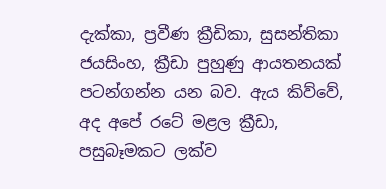දැක්කා, ප්‍රවීණ ක්‍රීඩිකා, සුසන්තිකා ජයසිංහ, ක්‍රීඩා පුහුණු ආයතනයක් පටන්ගන්න යන බව. ඇය කිව්වේ, අද අපේ රටේ මළල ක්‍රීඩා, පසුබෑමකට ලක්ව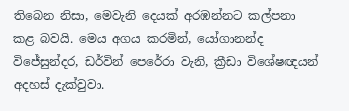තිබෙන නිසා, මෙවැනි දෙයක් අරඹන්නට කල්පනා කළ බවයි. මෙය අගය කරමින්, යෝගානන්ද විජේසුන්දර, ඩර්වින් පෙරේරා වැනි, ක්‍රීඩා විශේෂඥයන් අදහස් දැක්වුවා.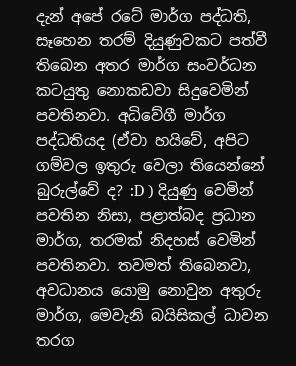දැන් අපේ රටේ මාර්ග පද්ධති, සෑහෙන තරම් දියුණුවකට පත්වී තිබෙන අතර මාර්ග සංවර්ධන කටයුතු නොකඩවා සිදුවෙමින් පවතිනවා. අධිවේගී මාර්ග පද්ධතියද (ඒවා හයිවේ, අපිට ගම්වල ඉතුරු වෙලා තියෙන්නේ බුරුල්වේ ද? :D ) දියුණු වෙමින් පවතින නිසා, පළාත්බද ප්‍රධාන මාර්ග, තරමක් නිදහස් වෙමින් පවතිනවා. තවමත් තිබෙනවා, අවධානය යොමු නොවුන අතුරු මාර්ග, මෙවැනි බයිසිකල් ධාවන තරග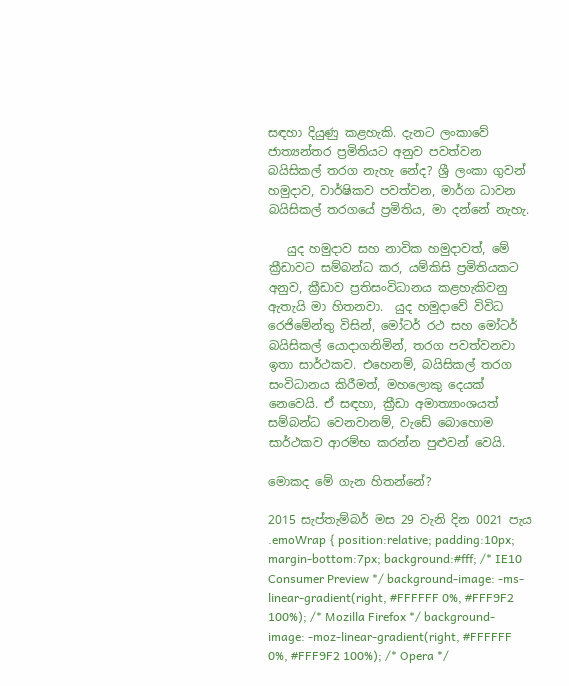සඳහා දියුණු කළහැකි. දැනට ලංකාවේ ජාත්‍යන්තර ප්‍රමිතියට අනුව පවත්වන බයිසිකල් තරග නැහැ නේද? ශ්‍රී ලංකා ගුවන් හමුදාව, වාර්ෂිකව පවත්වන, මාර්ග ධාවන බයිසිකල් තරගයේ ප්‍රමිතිය, මා දන්නේ නැහැ.

   යුද හමුදාව සහ නාවික හමුදාවත්, මේ ක්‍රීඩාවට සම්බන්ධ කර, යම්කිසි ප්‍රමිතියකට අනුව, ක්‍රීඩාව ප්‍රතිසංවිධානය කළහැකිවනු ඇතැයි මා හිතනවා.  යුද හමුදාවේ විවිධ රෙජිමේන්තු විසින්, මෝටර් රථ සහ මෝටර් බයිසිකල් යොදාගනිමින්, තරග පවත්වනවා ඉතා සාර්ථකව. එහෙනම්, බයිසිකල් තරග සංවිධානය කිරීමත්, මහලොකු දෙයක් නෙවෙයි. ඒ සඳහා, ක්‍රීඩා අමාත්‍යාංශයත් සම්බන්ධ වෙනවානම්, වැඩේ බොහොම සාර්ථකව ආරම්භ කරන්න පුළුවන් වෙයි.

මොකද මේ ගැන හිතන්නේ?

2015 සැප්තැම්බර් මස 29 වැනි දින 0021 පැය
.emoWrap { position:relative; padding:10px; margin-bottom:7px; background:#fff; /* IE10 Consumer Preview */ background-image: -ms-linear-gradient(right, #FFFFFF 0%, #FFF9F2 100%); /* Mozilla Firefox */ background-image: -moz-linear-gradient(right, #FFFFFF 0%, #FFF9F2 100%); /* Opera */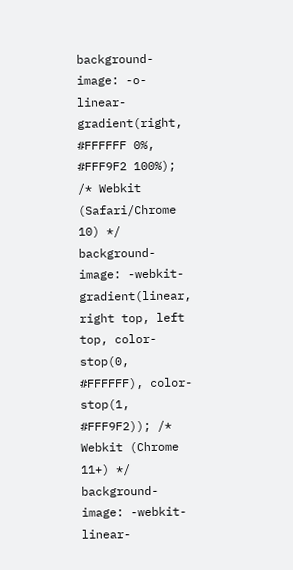background-image: -o-linear-gradient(right, #FFFFFF 0%, #FFF9F2 100%); /* Webkit (Safari/Chrome 10) */ background-image: -webkit-gradient(linear, right top, left top, color-stop(0, #FFFFFF), color-stop(1, #FFF9F2)); /* Webkit (Chrome 11+) */ background-image: -webkit-linear-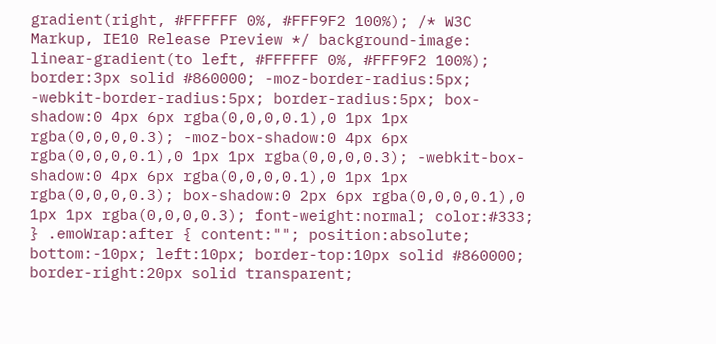gradient(right, #FFFFFF 0%, #FFF9F2 100%); /* W3C Markup, IE10 Release Preview */ background-image: linear-gradient(to left, #FFFFFF 0%, #FFF9F2 100%); border:3px solid #860000; -moz-border-radius:5px; -webkit-border-radius:5px; border-radius:5px; box-shadow:0 4px 6px rgba(0,0,0,0.1),0 1px 1px rgba(0,0,0,0.3); -moz-box-shadow:0 4px 6px rgba(0,0,0,0.1),0 1px 1px rgba(0,0,0,0.3); -webkit-box-shadow:0 4px 6px rgba(0,0,0,0.1),0 1px 1px rgba(0,0,0,0.3); box-shadow:0 2px 6px rgba(0,0,0,0.1),0 1px 1px rgba(0,0,0,0.3); font-weight:normal; color:#333; } .emoWrap:after { content:""; position:absolute; bottom:-10px; left:10px; border-top:10px solid #860000; border-right:20px solid transparent;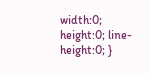width:0; height:0; line-height:0; }